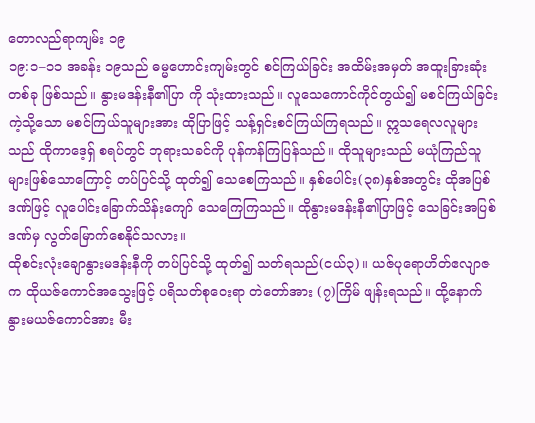တောလည်ရာကျမ်း ၁၉
၁၉:၁–၁၁ အခန်း ၁၉သည် ဓမ္မဟောင်းကျမ်းတွင် စင်ကြယ်ခြင်း အထိမ်းအမှတ် အထူးခြားဆုံးတစ်ခု ဖြစ်သည်။ နွားမဒန်းနီ၏ပြာ ကို သုံးထားသည်။ လူသေကောင်ကိုင်တွယ်၍ မစင်ကြယ်ခြင်းကဲ့သို့သော မစင်ကြယ်သူများအား ထိုပြာဖြင့် သန့်ရှင်းစင်ကြယ်ကြရသည်။ ဣသရေလလူများသည် ထိုကာဒေ့ရှ် စရပ်တွင် ဘုရားသခင်ကို ပုန်ကန်ကြပြန်သည်။ ထိုသူများသည် မယုံကြည်သူများဖြစ်သောကြောင့် တပ်ပြင်သို့ ထုတ်၍ သေစေကြသည်။ နှစ်ပေါင်း(၃၈)နှစ်အတွင်း ထိုအပြစ်ဒဏ်ဖြင့် လူပေါင်းခြောက်သိန်းကျော် သေကြေကြသည်။ ထိုနွားမဒန်းနီ၏ပြာဖြင့် သေခြင်းအပြစ်ဒဏ်မှ လွတ်မြောက်စေနိုင်သလား။
ထိုစင်းလုံးချောနွားမဒန်းနီကို တပ်ပြင်သို့ ထုတ်၍ သတ်ရသည်(ငယ်၃)။ ယဇ်ပုရောဟိတ်ဧလျာဇက ထိုယဇ်ကောင်အသွေးဖြင့် ပရိသတ်စုဝေးရာ တဲတော်အား (၇)ကြိမ် ဖျန်းရသည်။ ထို့နောက် နွားမယဇ်ကောင်အား မီး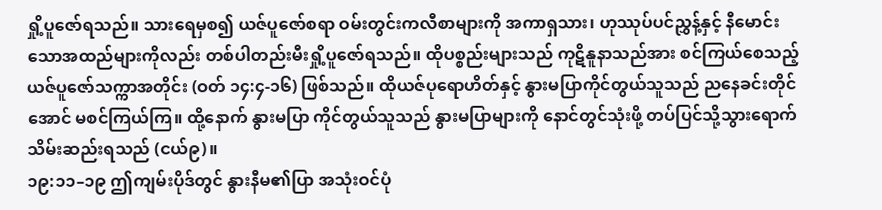ရှို့ပူဇော်ရသည်။ သားရေမှစ၍ ယဇ်ပူဇော်စရာ ဝမ်းတွင်းကလီစာများကို အကာရှသား၊ ဟုဿုပ်ပင်ညွှန့်နှင့် နီမောင်းသောအထည်များကိုလည်း တစ်ပါတည်းမီးရှို့ပူဇော်ရသည်။ ထိုပစ္စည်းများသည် ကုဋိနူနာသည်အား စင်ကြယ်စေသည့် ယဇ်ပူဇော်သက္ကာအတိုင်း (ဝတ် ၁၄:၄-၁၆) ဖြစ်သည်။ ထိုယဇ်ပုရောဟိတ်နှင့် နွားမပြာကိုင်တွယ်သူသည် ညနေခင်းတိုင် အောင် မစင်ကြယ်ကြ။ ထို့နောက် နွားမပြာ ကိုင်တွယ်သူသည် နွားမပြာများကို နောင်တွင်သုံးဖို့ တပ်ပြင်သို့သွားရောက်သိမ်းဆည်းရသည် (ငယ်၉)။
၁၉:၁၁–၁၉ ဤကျမ်းပိုဒ်တွင် နွားနီမ၏ပြာ အသုံးဝင်ပုံ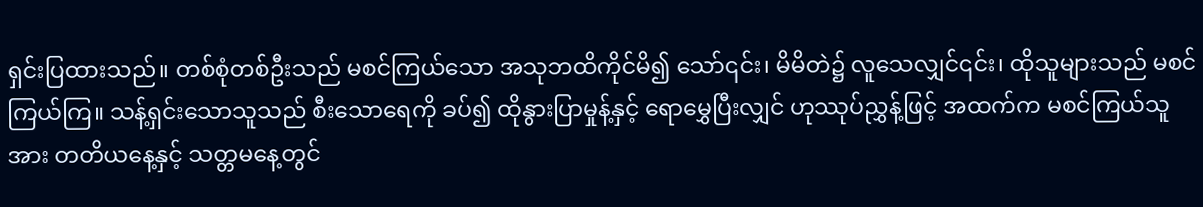ရှင်းပြထားသည်။ တစ်စုံတစ်ဦးသည် မစင်ကြယ်သော အသုဘထိကိုင်မိ၍ သော်၎င်း၊ မိမိတဲ၌ လူသေလျှင်၎င်း၊ ထိုသူများသည် မစင်ကြယ်ကြ။ သန့်ရှင်းသောသူသည် စီးသောရေကို ခပ်၍ ထိုနွားပြာမှုန့်နှင့် ရောမွှေပြီးလျှင် ဟုဿုပ်ညွှန့်ဖြင့် အထက်က မစင်ကြယ်သူအား တတိယနေ့နှင့် သတ္တမနေ့တွင်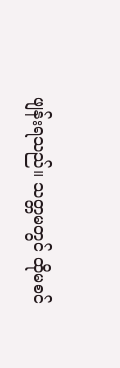ဖျန်းရသည်။ သတ္တမတွင် ထိုမစင်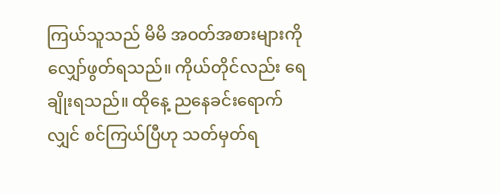ကြယ်သူသည် မိမိ အဝတ်အစားများကို လျှော်ဖွတ်ရသည်။ ကိုယ်တိုင်လည်း ရေချိုးရသည်။ ထိုနေ့ ညနေခင်းရောက်လျှင် စင်ကြယ်ပြီဟု သတ်မှတ်ရ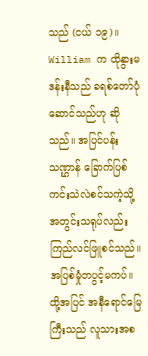သည် (ငယ် ၁၉)။
William က ထိုနွားမဒန်းနီသည် ခရစ်တော်ပုံဆောင်သည်ဟု ဆိုသည်။ အပြင်ပန်းသဏ္ဌာန် ခြောက်ပြစ်ကင်းသဲလဲစင်သကဲ့သို့ အတွင်းသရုပ်လည်း ကြည်လင်ဖြူစင်သည်။ အပြစ်မှုံတပွင့်မကပ်။ ထို့အပြင် အနီရောင်မြေကြီးသည် လူသားအစ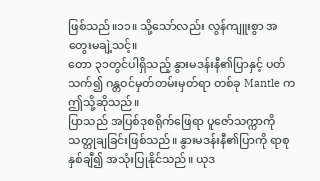ဖြစ်သည်။၁၁။ သို့သော်လည်း လွန်ကျူးစွာ အတွေးမချဲ့သင့်။
တော ၃၁တွင်ပါရှိသည့် နွားမဒန်းနီ၏ပြာနှင့် ပတ်သက်၍ ဂန္တဝင်မှတ်တမ်းမှတ်ရာ တစ်ခု Mantle က ဤသို့ဆိုသည်။
ပြာသည် အပြစ်ဒုစရိုက်ဖြေရာ ပူဇော်သက္ကာကို သတ္တုချခြင်းဖြစ်သည်။ နွားမဒန်းနီ၏ပြာကို ရာစုနှစ်ချီ၍ အသုံးပြုနိုင်သည်။ ယုဒ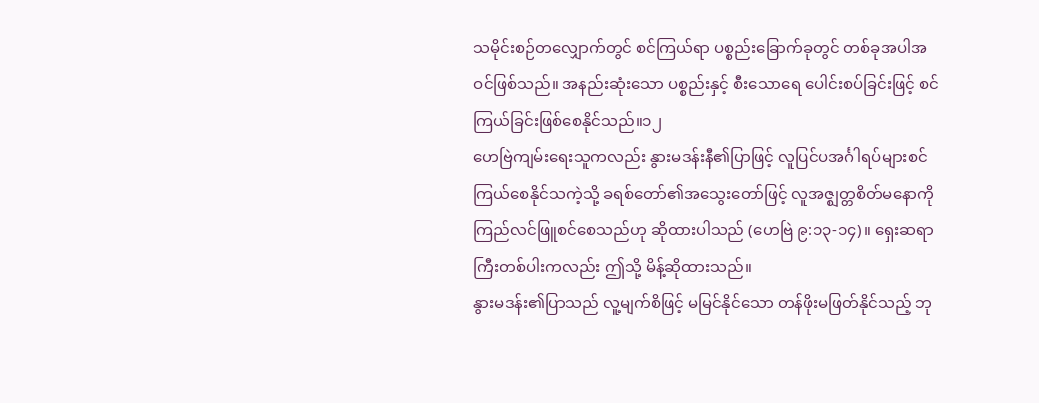သမိုင်းစဉ်တလျှောက်တွင် စင်ကြယ်ရာ ပစ္စည်းခြောက်ခုတွင် တစ်ခုအပါအဝင်ဖြစ်သည်။ အနည်းဆုံးသော ပစ္စည်းနှင့် စီးသောရေ ပေါင်းစပ်ခြင်းဖြင့် စင်ကြယ်ခြင်းဖြစ်စေနိုင်သည်။၁၂
ဟေဗြဲကျမ်းရေးသူကလည်း နွားမဒန်းနီ၏ပြာဖြင့် လူပြင်ပအင်္ဂါရပ်များစင်ကြယ်စေနိုင်သကဲ့သို့ ခရစ်တော်၏အသွေးတော်ဖြင့် လူအဇ္ဈတ္တစိတ်မနောကို ကြည်လင်ဖြူစင်စေသည်ဟု ဆိုထားပါသည် (ဟေဗြဲ ၉:၁၃-၁၄)။ ရှေးဆရာကြီးတစ်ပါးကလည်း ဤသို့ မိန့်ဆိုထားသည်။
နွားမဒန်း၏ပြာသည် လူ့မျက်စိဖြင့် မမြင်နိုင်သော တန်ဖိုးမဖြတ်နိုင်သည့် ဘု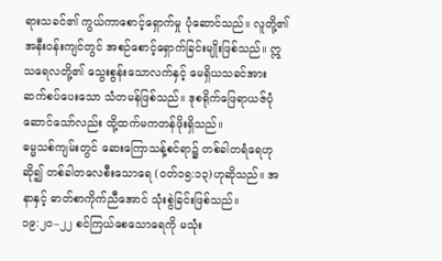ရားသခင်၏ ကွယ်ကာစောင့်ရှောက်မှု ပုံဆောင်သည်။ လူတို့၏အနီးဝန်းကျင်တွင် အစဉ်စောင့်ရှောက်ခြင်းမျိုးဖြစ်သည်။ ဣသရေလတို့၏ သွေးစွန်းသောလက်နှင့် မေရှိယသခင်အား ဆက်စပ်ပေးသော သံတမန်ဖြစ်သည်။ ဒုစရိုက်ဖြေရာယဇ်ပုံဆောင်သော်လည်း ထို့ထက်မကတန်ဖိုးရှိသည်။
ဓမ္မသစ်ကျမ်းတွင် ဆေးကြောသန့်စင်ရာ၌ တစ်ခါတရံရေဟုဆို၍ တစ်ခါတလေစီးသောရေ (ဝတ်၁၅:၁၃)ဟုဆိုသည်။ အနာနှင့် ဓာတ်စာကိုက်ညီအောင် သုံးစွဲခြင်းဖြစ်သည်။
၁၉:၂၀–၂၂ စင်ကြယ်စေသောရေကို မသုံး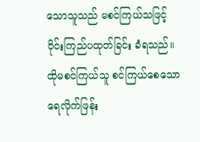သောသူသည် မစင်ကြယ်သဖြင့် ဝိုင်းကြည်ပထုတ်ခြင်း ခံရသည်။ ထိုမစင်ကြယ်သူ စင်ကြယ်စေသော ရေလိုက်ဖြန်း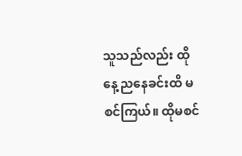သူသည်လည်း ထိုနေ့ ညနေခင်းထိ မစင်ကြယ်။ ထိုမစင်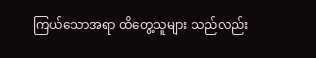ကြယ်သောအရာ ထိတွေ့သူများ သည်လည်း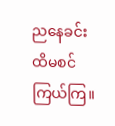ညနေခင်းထိမစင်ကြယ်ကြ။